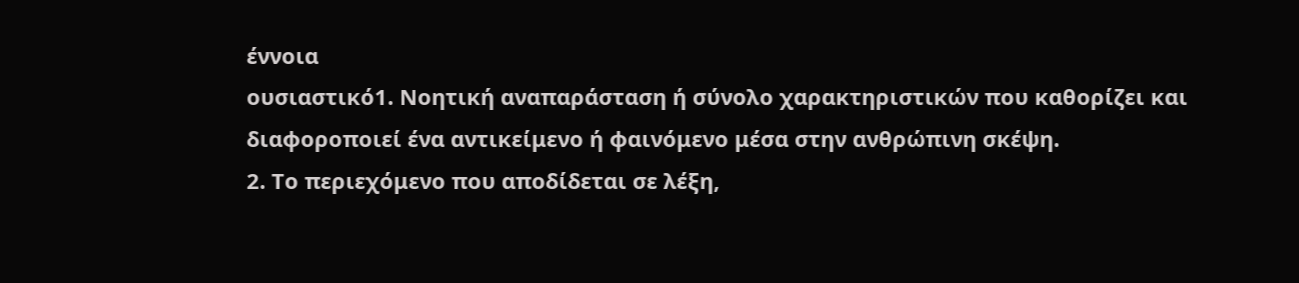έννοια
ουσιαστικό1. Νοητική αναπαράσταση ή σύνολο χαρακτηριστικών που καθορίζει και διαφοροποιεί ένα αντικείμενο ή φαινόμενο μέσα στην ανθρώπινη σκέψη.
2. Το περιεχόμενο που αποδίδεται σε λέξη,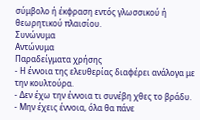σύμβολο ή έκφραση εντός γλωσσικού ή θεωρητικού πλαισίου.
Συνώνυμα
Αντώνυμα
Παραδείγματα χρήσης
- Η έννοια της ελευθερίας διαφέρει ανάλογα με την κουλτούρα.
- Δεν έχω την έννοια τι συνέβη χθες το βράδυ.
- Μην έχεις έννοια, όλα θα πάνε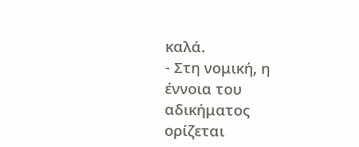καλά.
- Στη νομική, η έννοια του αδικήματος ορίζεται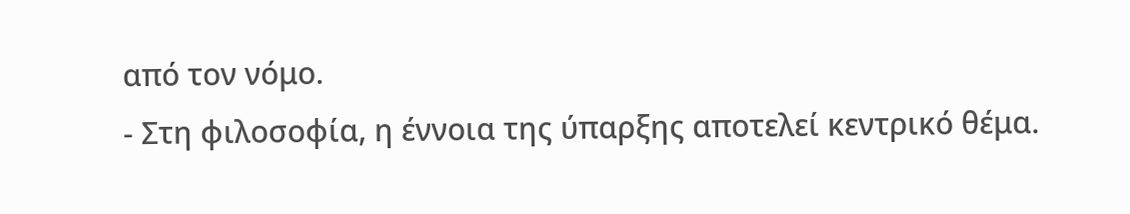από τον νόμο.
- Στη φιλοσοφία, η έννοια της ύπαρξης αποτελεί κεντρικό θέμα.